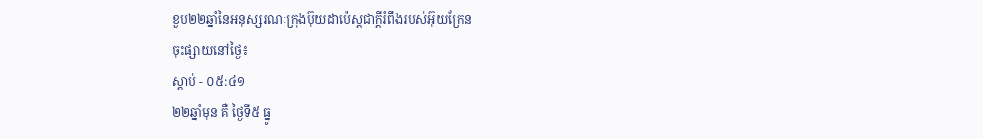ខួប២២ឆ្នាំនៃអនុស្សរណៈក្រុងប៊ុយដាប៉េស្តជាក្តីរំពឹងរបស់អ៊ុយក្រែន
ចុះផ្សាយនៅថ្ងៃ៖
ស្តាប់ - ០៥:៤១
២២ឆ្នាំមុន គឺ ថ្ងៃទី៥ ធ្នូ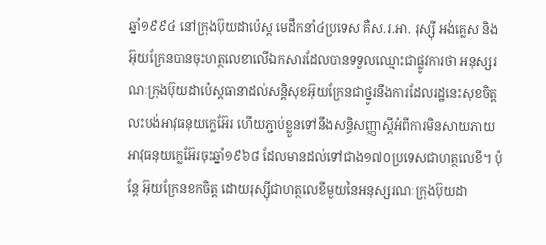ឆ្នាំ១៩៩៤ នៅក្រុងប៊ុយដាប៉េស្ត មេដឹកនាំ៤ប្រទេស គឺស.រ.អា. រុស្ស៊ី អង់គ្លេស និងអ៊ុយក្រែនបានចុះហត្ថលេខាលើឯកសារដែលបានទទួលឈ្មោះជាផ្លូវការថា អនុស្សរណៈក្រុងប៊ុយដាប៉េស្តធានាដល់សន្តិសុខអ៊ុយក្រែនជាថ្នូរនឹងការដែលរដ្ឋនេះសុខចិត្តលះបង់អាវុធនុយក្លេអ៊ែរ ហើយភ្ជាប់ខ្លួនទៅនឹងសន្ធិសញ្ញាស្តីអំពីការមិនសាយភាយអាវុធនុយក្លេអ៊ែរចុះឆ្នាំ១៩៦៨ ដែលមានដល់ទៅជាង១៧០ប្រទេសជាហត្ថលេខី។ ប៉ុន្តែ អ៊ុយក្រែនខកចិត្ត ដោយរុស្ស៊ីជាហត្ថលេខីមួយនៃអនុស្សរណៈក្រុងប៊ុយដា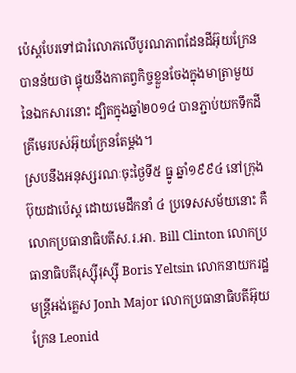ប៉េស្តបែរទៅជារំលោភលើបូរណភាពដែនដីអ៊ុយក្រែន បានន័យថា ផ្ទុយនឹងកាតព្វកិច្ចខ្លួនចែងក្នុងមាត្រាមួយនៃឯកសារនោះ ដ្បិតក្នុងឆ្នាំ២០១៤ បានភ្ជាប់យកទឹកដីគ្រីមេរបស់អ៊ុយក្រែនតែម្តង។
ស្របនឹងអនុស្សរណៈចុះថ្ងៃទី៥ ធ្នូ ឆ្នាំ១៩៩៤ នៅក្រុងប៊ុយដាប៉េស្ត ដោយមេដឹកនាំ ៤ ប្រទេសសម័យនោះ គឺ លោកប្រធានាធិបតីស.រ.អា. Bill Clinton លោកប្រធានាធិបតីរុស្ស៊ីរុស្ស៊ី Boris Yeltsin លោកនាយករដ្ឋមន្ត្រីអង់គ្លេស Jonh Major លោកប្រធានាធិបតីអ៊ុយក្រែន Leonid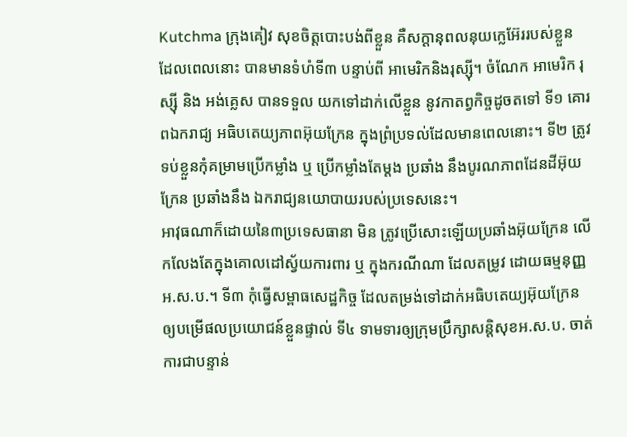Kutchma ក្រុងគៀវ សុខចិត្តបោះបង់ពីខ្លួន គឺសក្តានុពលនុយក្លេអ៊ែររបស់ខ្លួន ដែលពេលនោះ បានមានទំហំទី៣ បន្ទាប់ពី អាមេរិកនិងរុស្ស៊ី។ ចំណែក អាមេរិក រុស្ស៊ី និង អង់គ្លេស បានទទួល យកទៅដាក់លើខ្លួន នូវកាតព្វកិច្ចដូចតទៅ ទី១ គោរពឯករាជ្យ អធិបតេយ្យភាពអ៊ុយក្រែន ក្នុងព្រំប្រទល់ដែលមានពេលនោះ។ ទី២ ត្រូវទប់ខ្លួនកុំគម្រាមប្រើកម្លាំង ឬ ប្រើកម្លាំងតែម្តង ប្រឆាំង នឹងបូរណភាពដែនដីអ៊ុយក្រែន ប្រឆាំងនឹង ឯករាជ្យនយោបាយរបស់ប្រទេសនេះ។
អាវុធណាក៏ដោយនៃ៣ប្រទេសធានា មិន ត្រូវប្រើសោះឡើយប្រឆាំងអ៊ុយក្រែន លើកលែងតែក្នុងគោលដៅស្វ័យការពារ ឬ ក្នុងករណីណា ដែលតម្រូវ ដោយធម្មនុញ្ញអ.ស.ប.។ ទី៣ កុំធ្វើសម្ពាធសេដ្ឋកិច្ច ដែលតម្រង់ទៅដាក់អធិបតេយ្យអ៊ុយក្រែន ឲ្យបម្រើផលប្រយោជន៍ខ្លួនផ្ទាល់ ទី៤ ទាមទារឲ្យក្រុមប្រឹក្សាសន្តិសុខអ.ស.ប. ចាត់ការជាបន្ទាន់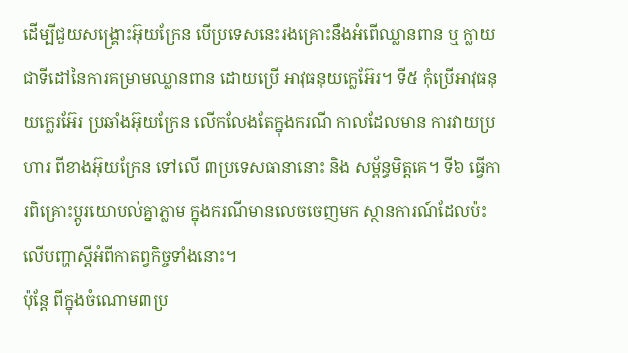ដើម្បីជួយសង្គ្រោះអ៊ុយក្រែន បើប្រទេសនេះរងគ្រោះនឹងអំពើឈ្លានពាន ឬ ក្លាយជាទីដៅនៃការគម្រាមឈ្លានពាន ដោយប្រើ អាវុធនុយក្លេអ៊ែរ។ ទី៥ កុំប្រើអាវុធនុយក្លេរអ៊ែរ ប្រឆាំងអ៊ុយក្រែន លើកលែងតែក្នុងករណី កាលដែលមាន ការវាយប្រហារ ពីខាងអ៊ុយក្រែន ទៅលើ ៣ប្រទេសធានានោះ និង សម្ព័ន្ធមិត្តគេ។ ទី៦ ធ្វើការពិគ្រោះប្តូរយោបល់គ្នាភ្លាម ក្នុងករណីមានលេចចេញមក ស្ថានការណ៍ដែលប៉ះលើបញ្ហាស្តីអំពីកាតព្វកិច្ចទាំងនោះ។
ប៉ុន្តែ ពីក្នុងចំណោម៣ប្រ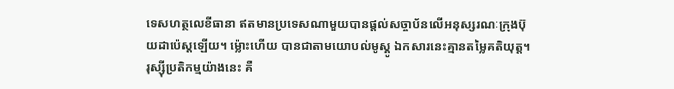ទេសហត្ថលេខីធានា ឥតមានប្រទេសណាមួយបានផ្តល់សច្ចាប័នលើអនុស្សរណៈក្រុងប៊ុយដាប៉េស្តឡើយ។ ម៉្លោះហើយ បានជាតាមយោបល់មូស្គូ ឯកសារនេះគ្មានតម្លៃគតិយុត្ត។ រុស្ស៊ីប្រតិកម្មយ៉ាងនេះ គឺ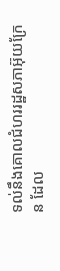ទល់នឹងគោលជំហររដ្ឋសភាអ៊ុយក្រែន ដែល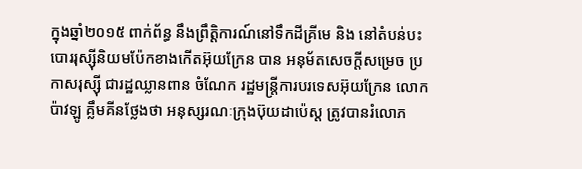ក្នុងឆ្នាំ២០១៥ ពាក់ព័ន្ធ នឹងព្រឹត្តិការណ៍នៅទឹកដីគ្រីមេ និង នៅតំបន់បះបោររុស្ស៊ីនិយមប៉ែកខាងកើតអ៊ុយក្រែន បាន អនុម័តសេចក្តីសម្រេច ប្រកាសរុស្ស៊ី ជារដ្ឋឈ្លានពាន ចំណែក រដ្ឋមន្ត្រីការបរទេសអ៊ុយក្រែន លោក ប៉ាវឡូ គ្លឹមគីនថ្លែងថា អនុស្សរណៈក្រុងប៊ុយដាប៉េស្ត ត្រូវបានរំលោភ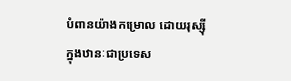បំពានយ៉ាងកម្រោល ដោយរុស្ស៊ី ក្នុងឋានៈជាប្រទេស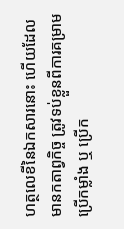ហត្ថលេខីនៃឯកសារនោះ ហើយដែលមានកតាព្វកិច្ច ត្រូវទប់ខ្លួនពីការគម្រាមប្រើកម្លាំង ឬ ប្រើក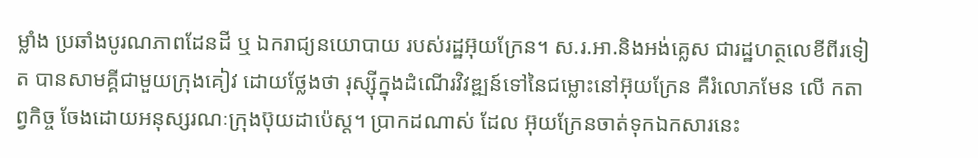ម្លាំង ប្រឆាំងបូរណភាពដែនដី ឬ ឯករាជ្យនយោបាយ របស់រដ្ឋអ៊ុយក្រែន។ ស.រ.អា.និងអង់គ្លេស ជារដ្ឋហត្ថលេខីពីរទៀត បានសាមគ្គីជាមួយក្រុងគៀវ ដោយថ្លែងថា រុស្ស៊ីក្នុងដំណើរវិវឌ្ឍន៍ទៅនៃជម្លោះនៅអ៊ុយក្រែន គឺរំលោភមែន លើ កតាព្វកិច្ច ចែងដោយអនុស្សរណៈក្រុងប៊ុយដាប៉េស្ត។ ប្រាកដណាស់ ដែល អ៊ុយក្រែនចាត់ទុកឯកសារនេះ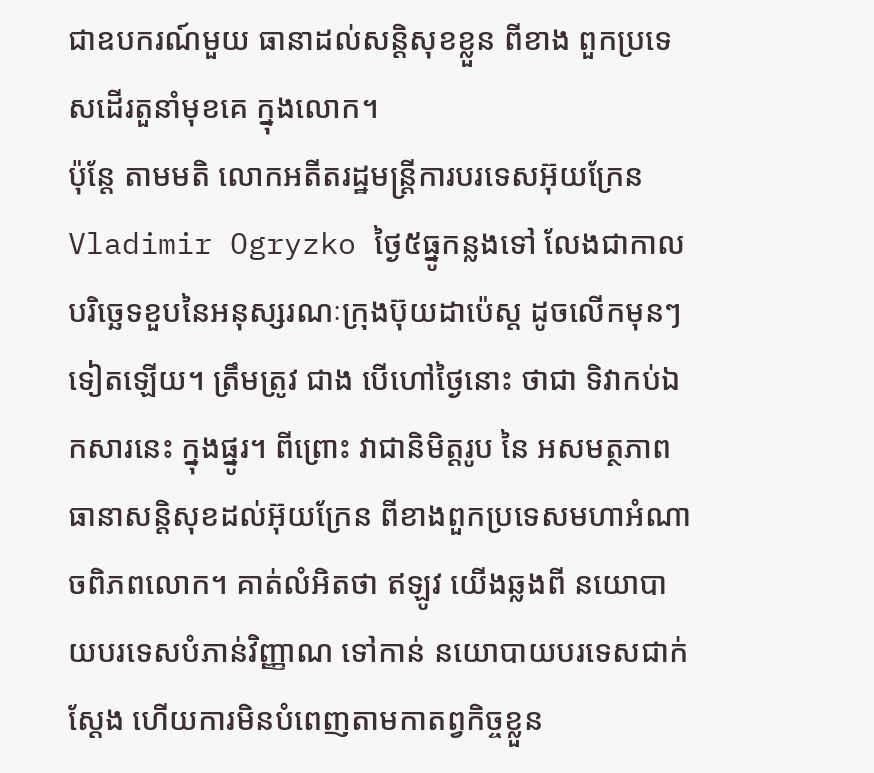ជាឧបករណ៍មួយ ធានាដល់សន្តិសុខខ្លួន ពីខាង ពួកប្រទេសដើរតួនាំមុខគេ ក្នុងលោក។
ប៉ុន្តែ តាមមតិ លោកអតីតរដ្ឋមន្ត្រីការបរទេសអ៊ុយក្រែន Vladimir Ogryzko ថ្ងៃ៥ធ្នូកន្លងទៅ លែងជាកាលបរិច្ឆេទខួបនៃអនុស្សរណៈក្រុងប៊ុយដាប៉េស្ត ដូចលើកមុនៗទៀតឡើយ។ ត្រឹមត្រូវ ជាង បើហៅថ្ងៃនោះ ថាជា ទិវាកប់ឯកសារនេះ ក្នុងផ្នូរ។ ពីព្រោះ វាជានិមិត្តរូប នៃ អសមត្ថភាព ធានាសន្តិសុខដល់អ៊ុយក្រែន ពីខាងពួកប្រទេសមហាអំណាចពិភពលោក។ គាត់លំអិតថា ឥឡូវ យើងឆ្លងពី នយោបាយបរទេសបំភាន់វិញ្ញាណ ទៅកាន់ នយោបាយបរទេសជាក់ស្តែង ហើយការមិនបំពេញតាមកាតព្វកិច្ចខ្លួន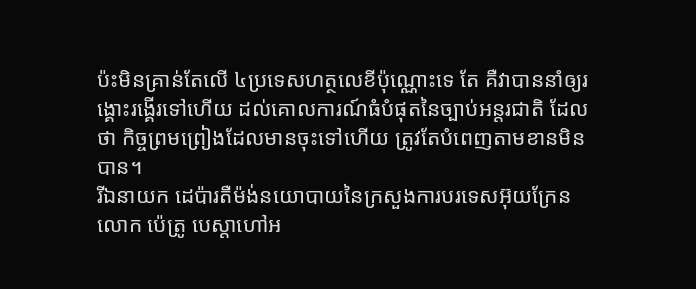ប៉ះមិនគ្រាន់តែលើ ៤ប្រទេសហត្ថលេខីប៉ុណ្ណោះទេ តែ គឺវាបាននាំឲ្យរង្គោះរង្គើរទៅហើយ ដល់គោលការណ៍ធំបំផុតនៃច្បាប់អន្តរជាតិ ដែលថា កិច្ចព្រមព្រៀងដែលមានចុះទៅហើយ ត្រូវតែបំពេញតាមខានមិនបាន។
រីឯនាយក ដេប៉ារតឺម៉ង់នយោបាយនៃក្រសួងការបរទេសអ៊ុយក្រែន លោក ប៉េត្រូ បេស្តាហៅអ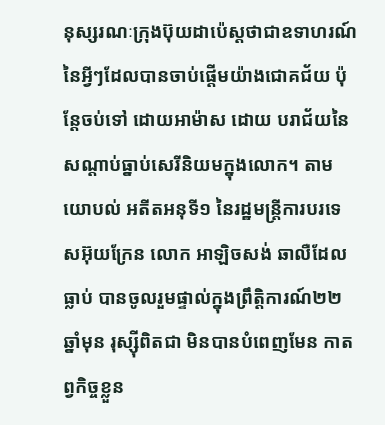នុស្សរណៈក្រុងប៊ុយដាប៉េស្តថាជាឧទាហរណ៍នៃអ្វីៗដែលបានចាប់ផ្តើមយ៉ាងជោគជ័យ ប៉ុន្តែចប់ទៅ ដោយអាម៉ាស ដោយ បរាជ័យនៃសណ្តាប់ធ្នាប់សេរីនិយមក្នុងលោក។ តាមយោបល់ អតីតអនុទី១ នៃរដ្ឋមន្ត្រីការបរទេសអ៊ុយក្រែន លោក អាឡិចសង់ ឆាលឺដែលធ្លាប់ បានចូលរួមផ្ទាល់ក្នុងព្រឹត្តិការណ៍២២ឆ្នាំមុន រុស្ស៊ីពិតជា មិនបានបំពេញមែន កាតព្វកិច្ចខ្លួន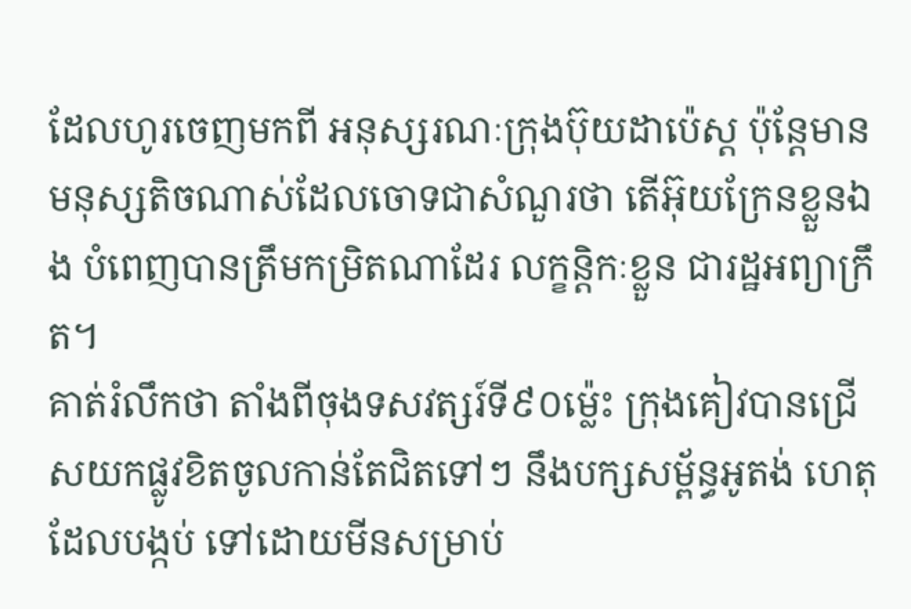ដែលហូរចេញមកពី អនុស្សរណៈក្រុងប៊ុយដាប៉េស្ត ប៉ុន្តែមានមនុស្សតិចណាស់ដែលចោទជាសំណួរថា តើអ៊ុយក្រែនខ្លួនឯង បំពេញបានត្រឹមកម្រិតណាដែរ លក្ខន្តិកៈខ្លួន ជារដ្ឋអព្យាក្រឹត។
គាត់រំលឹកថា តាំងពីចុងទសវត្សរ៍ទី៩០ម៉្លេះ ក្រុងគៀវបានជ្រើសយកផ្លូវខិតចូលកាន់តែជិតទៅៗ នឹងបក្សសម្ព័ន្ធអូតង់ ហេតុដែលបង្កប់ ទៅដោយមីនសម្រាប់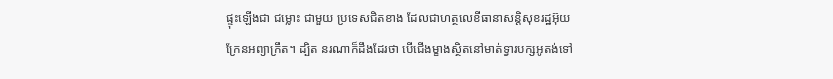ផ្ទុះឡើងជា ជម្លោះ ជាមួយ ប្រទេសជិតខាង ដែលជាហត្ថលេខីធានាសន្តិសុខរដ្ឋអ៊ុយក្រែនអព្យាក្រឹត។ ដ្បិត នរណាក៏ដឹងដែរថា បើជើងម្ខាងស្ថិតនៅមាត់ទ្វារបក្សអូតង់ទៅ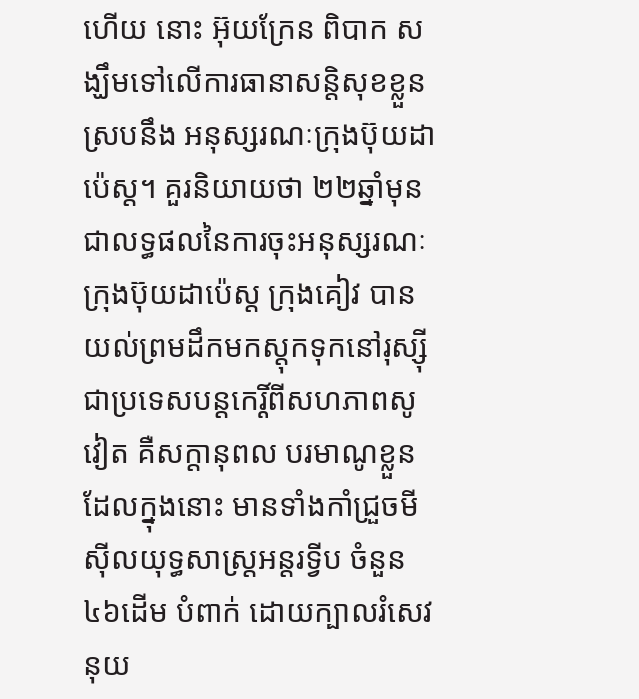ហើយ នោះ អ៊ុយក្រែន ពិបាក សង្ឃឹមទៅលើការធានាសន្តិសុខខ្លួន ស្របនឹង អនុស្សរណៈក្រុងប៊ុយដាប៉េស្ត។ គួរនិយាយថា ២២ឆ្នាំមុន ជាលទ្ធផលនៃការចុះអនុស្សរណៈក្រុងប៊ុយដាប៉េស្ត ក្រុងគៀវ បានយល់ព្រមដឹកមកស្តុកទុកនៅរុស្ស៊ី ជាប្រទេសបន្តកេរ្តិ៍ពីសហភាពសូវៀត គឺសក្តានុពល បរមាណូខ្លួន ដែលក្នុងនោះ មានទាំងកាំជ្រួចមីស៊ីលយុទ្ធសាស្ត្រអន្តរទ្វីប ចំនួន ៤៦ដើម បំពាក់ ដោយក្បាលរំសេវនុយ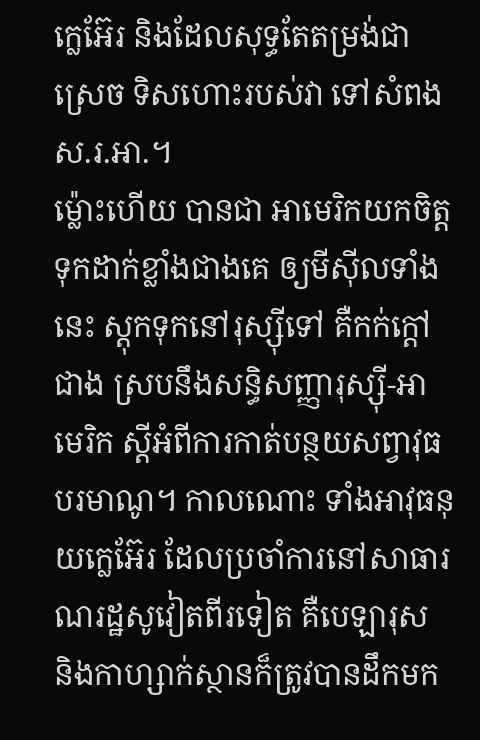ក្លេអ៊ែរ និងដែលសុទ្ធតែតម្រង់ជាស្រេច ទិសហោះរបស់វា ទៅសំពង ស.រ.អា.។
ម៉្លោះហើយ បានជា អាមេរិកយកចិត្តទុកដាក់ខ្លាំងជាងគេ ឲ្យមីស៊ីលទាំងនេះ ស្តុកទុកនៅរុស្ស៊ីទៅ គឺកក់ក្តៅជាង ស្របនឹងសន្ធិសញ្ញារុស្ស៊ី-អាមេរិក ស្តីអំពីការកាត់បន្ថយសព្វាវុធ បរមាណូ។ កាលណោះ ទាំងអាវុធនុយក្លេអ៊ែរ ដែលប្រចាំការនៅសាធារណរដ្ឋសូវៀតពីរទៀត គឺបេឡារុស និងកាហ្សាក់ស្ថានក៏ត្រូវបានដឹកមក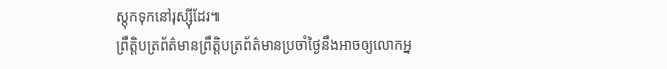ស្តុកទុកនៅរុស្ស៊ីដែរ៕
ព្រឹត្តិបត្រព័ត៌មានព្រឹត្តិបត្រព័ត៌មានប្រចាំថ្ងៃនឹងអាចឲ្យលោកអ្ន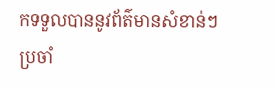កទទួលបាននូវព័ត៌មានសំខាន់ៗប្រចាំ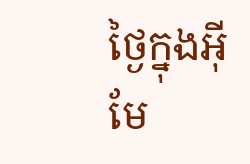ថ្ងៃក្នុងអ៊ីមែ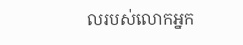លរបស់លោកអ្នក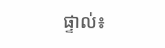ផ្ទាល់៖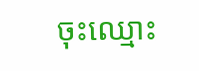ចុះឈ្មោះ